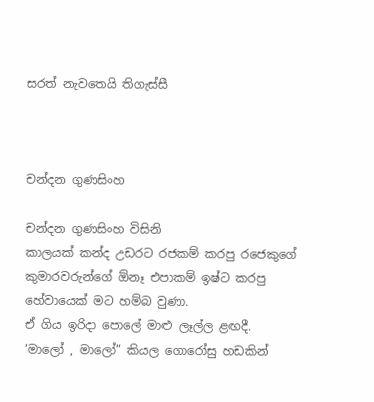සරත් නැවතෙයි තිගැස්සී



චන්දන ගුණසිංහ

චන්දන ගුණසිංහ විසිනි
කාලයක් කන්ද උඩරට රජකම් කරපු රජෙකුගේ කුමාරවරුන්ගේ ඕනෑ එපාකම් ඉෂ්ට කරපු හේවායෙක් මට හම්බ වුණා.
ඒ ගිය ඉරිදා පොලේ මාළු ලෑල්ල ළඟදී.
‘මාලෝ , මාලෝ” කියල ගොරෝසු හඩකින්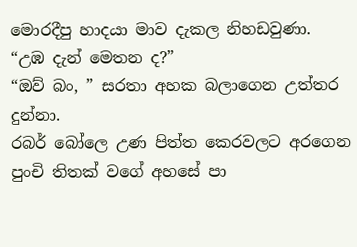මොරදීපු හාදයා මාව දැකල නිහඩවුණා.
“උඹ දැන් මෙතන ද?”
“ඔව් බං, ” සරතා අහක බලාගෙන උත්තර දුන්නා.
රබර් බෝලෙ උණ පිත්ත කෙරවලට අරගෙන පුංචි තිතක් වගේ අහසේ පා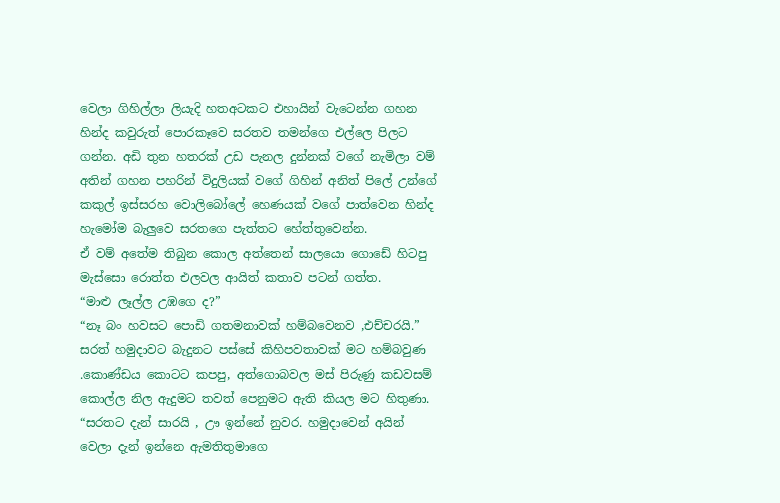වෙලා ගිහිල්ලා ලියැදි හතඅටකට එහායින් වැටෙන්න ගහන හින්ද කවුරුත් පොරකෑවෙ සරතව තමන්ගෙ එල්ලෙ පිලට ගන්න. අඩි තුන හතරක් උඩ පැනල දුන්නක් වගේ නැමිලා වම් අතින් ගහන පහරින් විදුලියක් වගේ ගිහින් අනිත් පිලේ උන්ගේ කකුල් ඉස්සරහ වොලිබෝලේ හෙණයක් වගේ පාත්වෙන හින්ද හැමෝම බැලුවෙ සරතගෙ පැත්තට හේත්තුවෙන්න.
ඒ වම් අතේම තිබුන කොල අත්තෙන් සාලයො ගොඩේ හිටපු මැස්සො රොත්ත එලවල ආයිත් කතාව පටන් ගත්ත.
“මාළු ලෑල්ල උඹගෙ ද?”
“නෑ බං හවසට පොඩි ගතමනාවක් හම්බවෙනව ,එච්චරයි.”
සරත් හමුදාවට බැදුනට පස්සේ කිහිපවතාවක් මට හම්බවුණ .කොණ්ඩය කොටට කපපු, අත්ගොබවල මස් පිරුණු කඩවසම් කොල්ල නිල ඇදුමට තවත් පෙනුමට ඇති කියල මට හිතුණා.
“සරතට දැන් සාරයි , ඌ ඉන්නේ නුවර. හමුදාවෙන් අයින් වෙලා දැන් ඉන්නෙ ඇමතිතුමාගෙ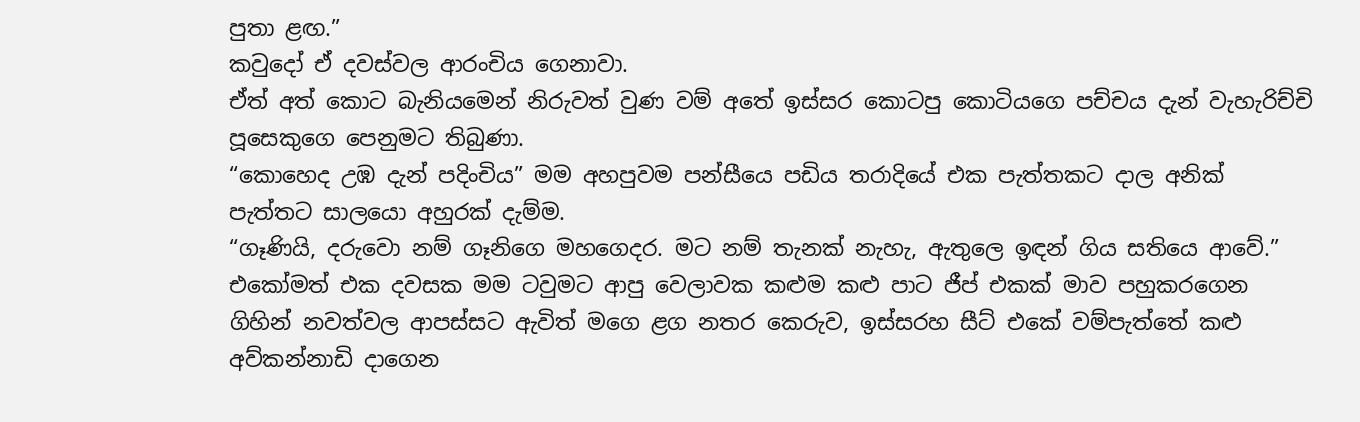පුතා ළඟ.”
කවුදෝ ඒ දවස්වල ආරංචිය ගෙනාවා.
ඒත් අත් කොට බැනියමෙන් නිරුවත් වුණ වම් අතේ ඉස්සර කොටපු කොටියගෙ පච්චය දැන් වැහැරිච්චි පූසෙකුගෙ පෙනුමට තිබුණා.
“කොහෙද උඹ දැන් පදිංචිය” මම අහපුවම පන්සීයෙ පඩිය තරාදියේ එක පැත්තකට දාල අනික් පැත්තට සාලයො අහුරක් දැම්ම.
“ගෑණියි, දරුවො නම් ගෑනිගෙ මහගෙදර. මට නම් තැනක් නැහැ, ඇතුලෙ ඉඳන් ගිය සතියෙ ආවේ.”
එකෝමත් එක දවසක මම ටවුමට ආපු වෙලාවක කළුම කළු පාට ජීප් එකක් මාව පහුකරගෙන ගිහින් නවත්වල ආපස්සට ඇවිත් මගෙ ළග නතර කෙරුව, ඉස්සරහ සීට් එකේ වම්පැත්තේ කළු අව්කන්නාඩි දාගෙන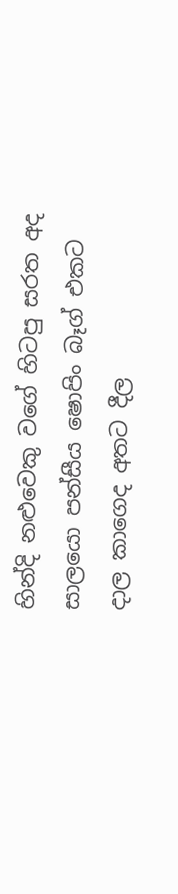හින්දි නළුවෙකු වගේ හිටපු සරත අද සාලයො පන්සීය ෂොපිං බෑග් එකට දාල කාගෙද අතට දීල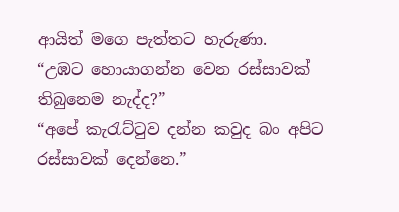ආයිත් මගෙ පැත්තට හැරුණා.
“උඹට හොයාගන්න වෙන රස්සාවක් තිබුනෙම නැද්ද?”
“අපේ කැරැට්ටුව දන්න කවුද බං අපිට රස්සාවක් දෙන්නෙ.”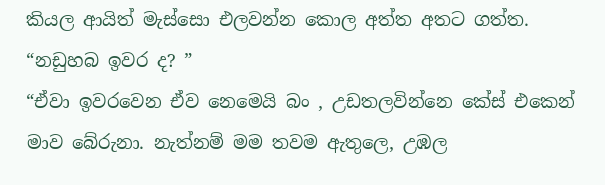කියල ආයිත් මැස්සො එලවන්න කොල අත්ත අතට ගත්ත.
“නඩුහබ ඉවර ද? ”
“ඒවා ඉවරවෙන ඒව නෙමෙයි බං , උඩතලවින්නෙ කේස් එකෙන් මාව බේරුනා. නැත්නම් මම තවම ඇතුලෙ, උඹල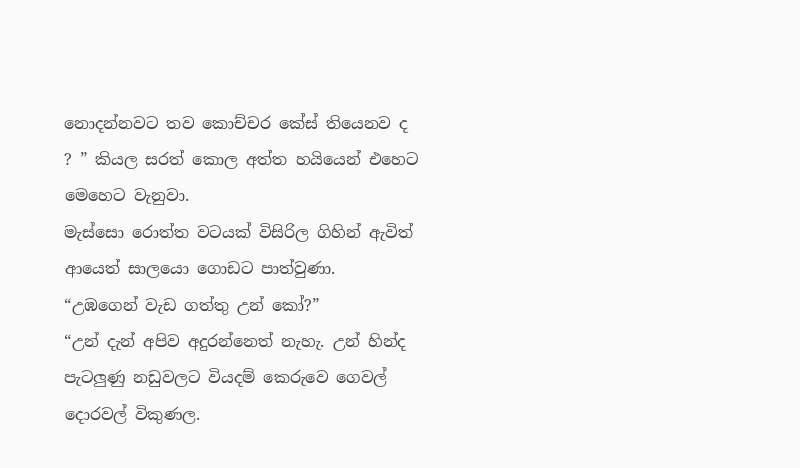නොදන්නවට තව කොච්චර කේස් තියෙනව ද ? ” කියල සරත් කොල අත්ත හයියෙන් එහෙට මෙහෙට වැනුවා.
මැස්සො රොත්ත වටයක් විසිරිල ගිහින් ඇවිත් ආයෙත් සාලයො ගොඩට පාත්වුණා.
“උඹගෙන් වැඩ ගත්තු උන් කෝ?”
“උන් දැන් අපිව අදුරන්නෙත් නැහැ. උන් හින්ද පැටලුණු නඩුවලට වියදම් කෙරුවෙ ගෙවල් දොරවල් විකුණල.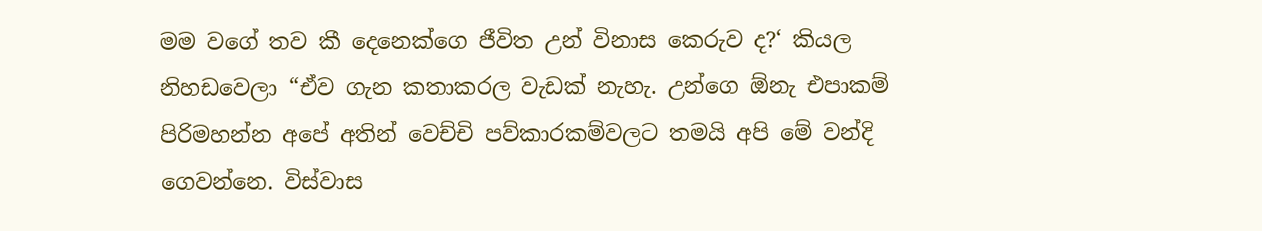මම වගේ තව කී දෙනෙක්ගෙ ජීවිත උන් විනාස කෙරුව ද?‘ කියල නිහඩවෙලා “ඒව ගැන කතාකරල වැඩක් නැහැ. උන්ගෙ ඕනැ එපාකම් පිරිමහන්න අපේ අතින් වෙච්චි පව්කාරකම්වලට තමයි අපි මේ වන්දි ගෙවන්නෙ. විස්වාස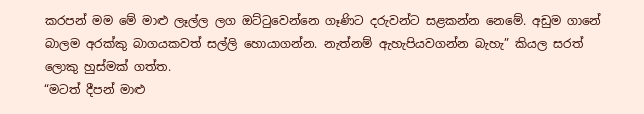කරපන් මම මේ මාළු ලෑල්ල ලග ඔට්ටුවෙන්නෙ ගෑණිට දරුවන්ට සළකන්න නෙමේ. අඩුම ගානේ බාලම අරක්කු බාගයකවත් සල්ලි හොයාගන්න. නැත්නම් ඇහැපියවගන්න බැහැ” කියල සරත් ලොකු හුස්මක් ගත්ත.
“මටත් දීපන් මාළු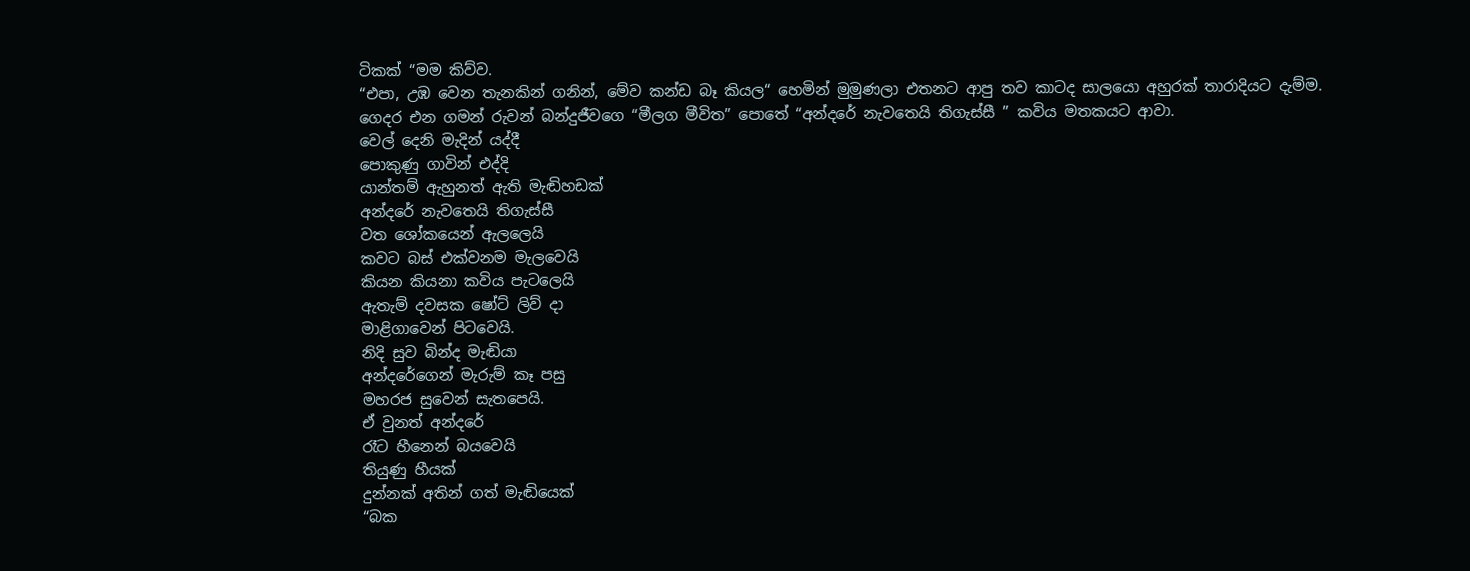ටිකක් “මම කිව්ව.
“එපා, උඹ වෙන තැනකින් ගනින්, මේව කන්ඩ බෑ කියල“ හෙමින් මුමුණලා එතනට ආපු තව කාටද සාලයො අහුරක් තාරාදියට දැම්ම.
ගෙදර එන ගමන් රුවන් බන්දුජීවගෙ “මීලග මීවිත” පොතේ “අන්දරේ නැවතෙයි තිගැස්සී ” කවිය මතකයට ආවා.
වෙල් දෙනි මැදින් යද්දී
පොකුණු ගාවින් එද්දි
යාන්තම් ඇහුනත් ඇති මැඬිහඩක්
අන්දරේ නැවතෙයි තිගැස්සී
වත ශෝකයෙන් ඇලලෙයි
කවට බස් එක්වනම මැලවෙයි
කියන කියනා කවිය පැටලෙයි
ඇතැම් දවසක ෂෝට් ලිව් දා
මාළිගාවෙන් පිටවෙයි.
නිදි සුව බින්ද මැඬියා
අන්දරේගෙන් මැරුම් කෑ පසු
මහරජ සුවෙන් සැතපෙයි.
ඒ වුනත් අන්දරේ
රෑට හීනෙන් බයවෙයි
තියුණු හීයක්
දුන්නක් අතින් ගත් මැඬියෙක්
“බක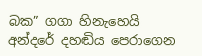බක” ගගා හිනැහෙයි
අන්දරේ දහඬිය පෙරාගෙන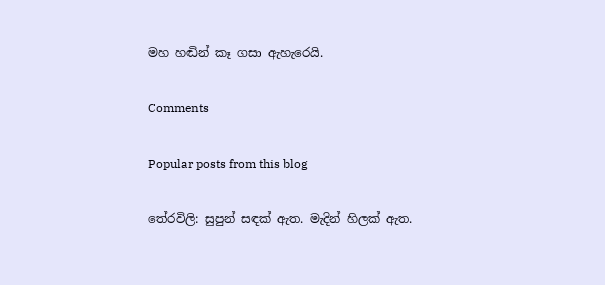මහ හඬින් කෑ ගසා ඇහැරෙයි.

Comments

Popular posts from this blog

තේරවිලි: සුපුන් සඳක් ඇත. මැදින් හිලක් ඇත.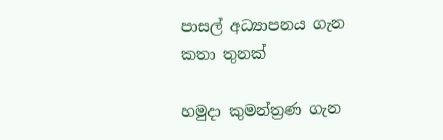පාසල් අධ්‍යාපනය ගැන කතා තුනක්

හමුදා කුමන්ත්‍රණ ගැන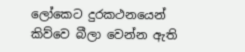ලෝකෙට දුරකථනයෙන් කිව්වෙ බීලා වෙන්න ඇති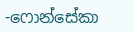-ෆොන්සේකා